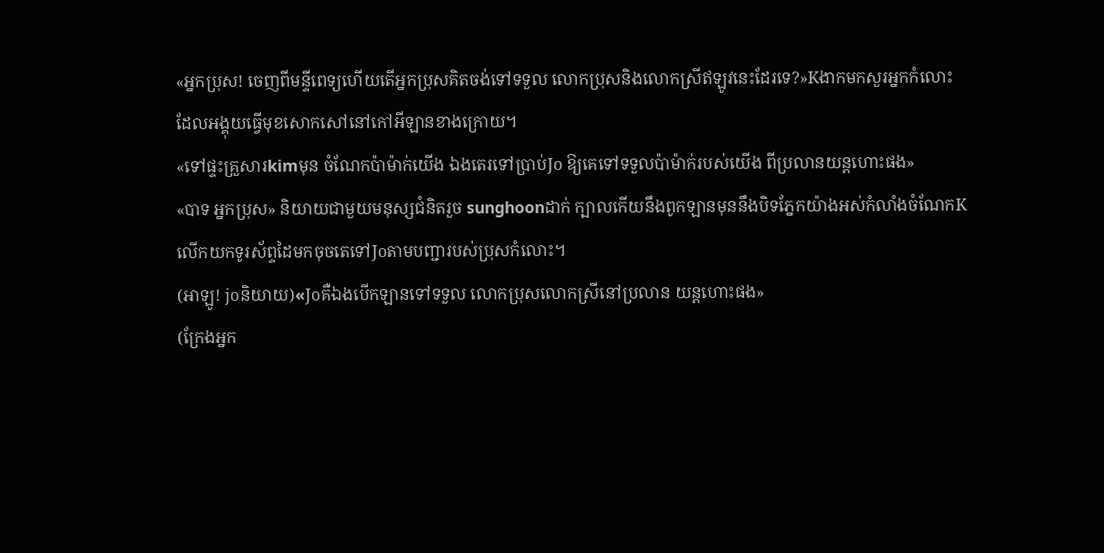«អ្នកប្រុស! ចេញពីមន្ទីពេទ្យហើយតើអ្នកប្រុសគិតចង់ទៅទទួល លោកប្រុសនិងលោកស្រីឥឡូវនេះដែរទេ?»Kងាកមកសួរអ្នកកំលោះ ដែលអង្គុយធ្វើមុខសោកសៅនៅកៅអីឡានខាងក្រោយ។
«ទៅផ្ទះគ្រួសារkimមុន ចំណែកប៉ាម៉ាក់យើង ឯងតេរទៅប្រាប់Jo ឱ្យគេទៅទទួលប៉ាម៉ាក់របស់យើង ពីប្រលានយន្តហោះផង»
«បាទ អ្នកប្រុស» និយាយជាមួយមនុស្សជំនិតរួច sunghoonដាក់ ក្បាលកើយនឹងពូកឡានមុននឹងបិទភ្នែកយ៉ាងអស់កំលាំងចំណែកKលើកយកទូរស័ព្ទដៃមកចុចតេទៅJoតាមបញ្ជារបស់ប្រុសកំលោះ។
(អាឡូ! joនិយាយ)«Joគឺឯងបើកឡានទៅទទួល លោកប្រុសលោកស្រីនៅប្រលាន យន្តហោះផង»
(ក្រែងអ្នក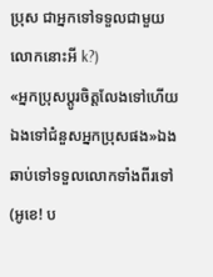ប្រុស ជាអ្នកទៅទទួលជាមួយលោកនោះអី k?)
«អ្នកប្រុសប្តូរចិត្តលែងទៅហើយ ឯងទៅជំនួសអ្នកប្រុសផង»ឯងឆាប់ទៅទទួលលោកទាំងពីរទៅ
(អូខេ! ប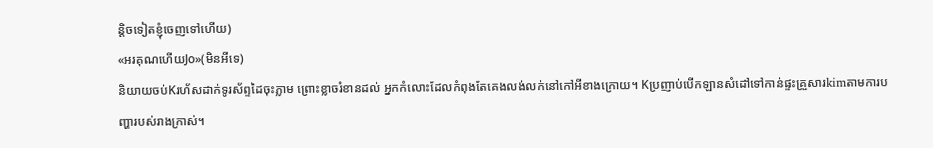ន្តិចទៀតខ្ញុំចេញទៅហើយ)
«អរគុណហើយJo»(មិនអីទេ)
និយាយចប់Kរហ័សដាក់ទូរស័ព្ទដៃចុះភ្លាម ព្រោះខ្លាចរំខានដល់ អ្នកកំលោះដែលកំពុងតែគេងលង់លក់នៅកៅអីខាងក្រោយ។ Kប្រញាប់បើកឡានសំដៅទៅកាន់ផ្ទះគ្រួសារkimតាមការបញ្ហារបស់រាងក្រាស់។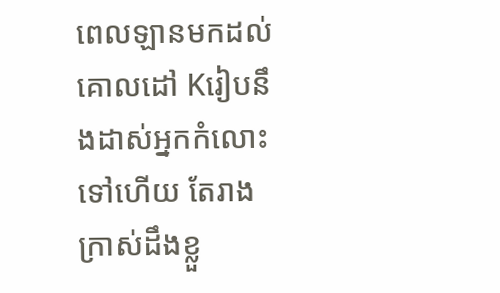ពេលឡានមកដល់គោលដៅ Kរៀបនឹងដាស់អ្នកកំលោះទៅហើយ តែរាងក្រាស់ដឹងខ្លួ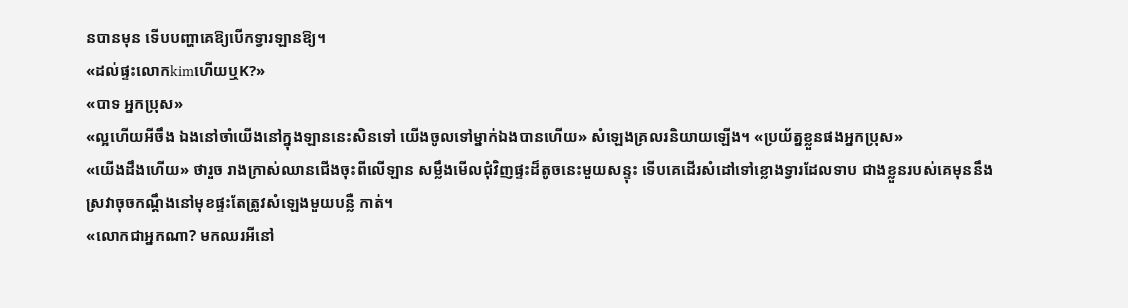នបានមុន ទើបបញ្ហាគេឱ្យបើកទ្វារឡានឱ្យ។
«ដល់ផ្ទះលោកkimហើយឬK?»
«បាទ អ្នកប្រុស»
«ល្អហើយអីចឹង ឯងនៅចាំយើងនៅក្នុងឡាននេះសិនទៅ យើងចូលទៅម្នាក់ឯងបានហើយ» សំឡេងគ្រលរនិយាយឡើង។ «ប្រយ័ត្នខ្លួនផងអ្នកប្រុស»
«យើងដឹងហើយ» ថារួច រាងក្រាស់ឈានជើងចុះពីលើឡាន សម្លឹងមើលជុំវិញផ្ទះដ៏តូចនេះមួយសន្ទុះ ទើបគេដើរសំដៅទៅខ្លោងទ្វារដែលទាប ជាងខ្លួនរបស់គេមុននឹងស្រវាចុចកណ្ដឹងនៅមុខផ្ទះតែត្រូវសំឡេងមួយបន្លឺ កាត់។
«លោកជាអ្នកណា? មកឈរអីនៅ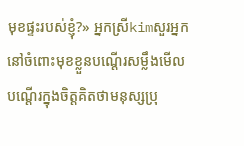មុខផ្ទះរបស់ខ្ញុំ?» អ្នកស្រីkimសួរអ្នកនៅចំពោះមុខខ្លួនបណ្ដើរសម្លឹងមើលបណ្តើរក្នុងចិត្តគិតថាមនុស្សប្រុ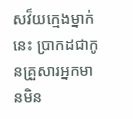សវ៏យក្មេងម្នាក់នេះ ប្រាកដជាកូនគ្រួសារអ្នកមានមិន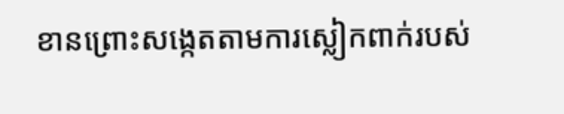ខានព្រោះសង្កេតតាមការស្លៀកពាក់របស់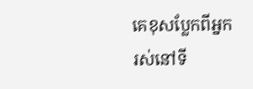គេខុសប្លែកពីអ្នករស់នៅទី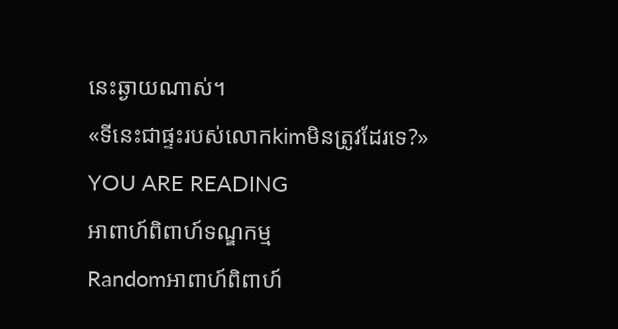នេះឆ្ងាយណាស់។
«ទីនេះជាផ្ទះរបស់លោកkimមិនត្រូវដែរទេ?»
YOU ARE READING
អាពាហ៍ពិពាហ៍ទណ្ឌកម្ម
Randomអាពាហ៍ពិពាហ៍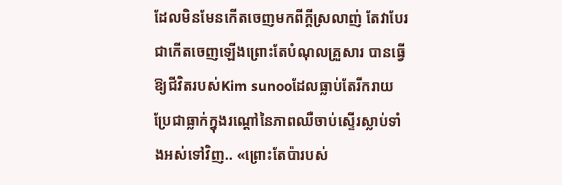ដែលមិនមែនកើតចេញមកពីក្ដីស្រលាញ់ តែវាបែរជាកើតចេញឡើងព្រោះតែបំណុលគ្រួសារ បានធ្វើឱ្យជីវិតរបស់Kim sunooដែលធ្លាប់តែរីករាយប្រែជាធ្លាក់ក្នុងរណ្ដៅនៃភាពឈឺចាប់ស្ទើរស្លាប់ទាំងអស់ទៅវិញ.. «ព្រោះតែប៉ារបស់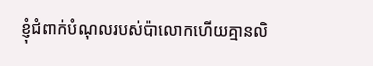ខ្ញុំជំពាក់បំណុលរបស់ប៉ាលោកហើយគ្មានលិ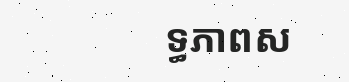ទ្ធភាពស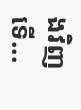ងវិញទើ...